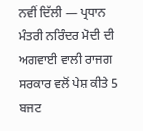ਨਵੀਂ ਦਿੱਲੀ — ਪ੍ਰਧਾਨ ਮੰਤਰੀ ਨਰਿੰਦਰ ਮੋਦੀ ਦੀ ਅਗਵਾਈ ਵਾਲੀ ਰਾਜਗ ਸਰਕਾਰ ਵਲੋਂ ਪੇਸ਼ ਕੀਤੇ 5 ਬਜਟ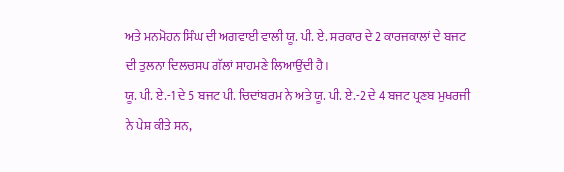ਅਤੇ ਮਨਮੋਹਨ ਸਿੰਘ ਦੀ ਅਗਵਾਈ ਵਾਲੀ ਯੂ. ਪੀ. ਏ. ਸਰਕਾਰ ਦੇ 2 ਕਾਰਜਕਾਲਾਂ ਦੇ ਬਜਟ ਦੀ ਤੁਲਨਾ ਦਿਲਚਸਪ ਗੱਲਾਂ ਸਾਹਮਣੇ ਲਿਆਉਂਦੀ ਹੈ।
ਯੂ. ਪੀ. ਏ.-1 ਦੇ 5 ਬਜਟ ਪੀ. ਚਿਦਾਂਬਰਮ ਨੇ ਅਤੇ ਯੂ. ਪੀ. ਏ.-2 ਦੇ 4 ਬਜਟ ਪ੍ਰਣਬ ਮੁਖਰਜੀ ਨੇ ਪੇਸ਼ ਕੀਤੇ ਸਨ,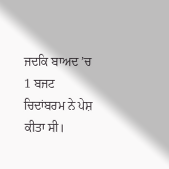ਜਦਕਿ ਬਾਅਦ ’ਚ 1 ਬਜਟ ਚਿਦਾਂਬਰਮ ਨੇ ਪੇਸ਼ ਕੀਤਾ ਸੀ।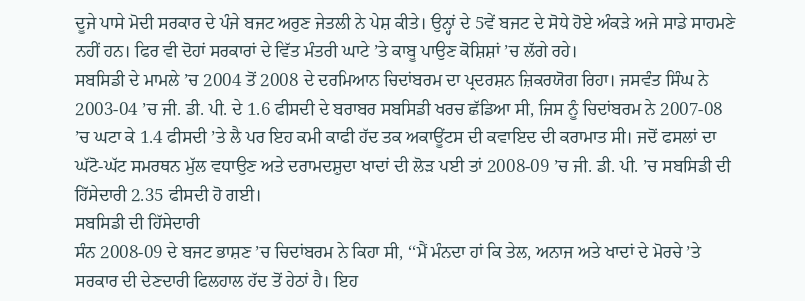ਦੂਜੇ ਪਾਸੇ ਮੋਦੀ ਸਰਕਾਰ ਦੇ ਪੰਜੇ ਬਜਟ ਅਰੁਣ ਜੇਤਲੀ ਨੇ ਪੇਸ਼ ਕੀਤੇ। ਉਨ੍ਹਾਂ ਦੇ 5ਵੇਂ ਬਜਟ ਦੇ ਸੋਧੇ ਹੋਏ ਅੰਕੜੇ ਅਜੇ ਸਾਡੇ ਸਾਹਮਣੇ ਨਹੀਂ ਹਨ। ਫਿਰ ਵੀ ਦੋਹਾਂ ਸਰਕਾਰਾਂ ਦੇ ਵਿੱਤ ਮੰਤਰੀ ਘਾਟੇ ’ਤੇ ਕਾਬੂ ਪਾਉਣ ਕੋਸ਼ਿਸ਼ਾਂ ’ਚ ਲੱਗੇ ਰਹੇ।
ਸਬਸਿਡੀ ਦੇ ਮਾਮਲੇ ’ਚ 2004 ਤੋਂ 2008 ਦੇ ਦਰਮਿਆਨ ਚਿਦਾਂਬਰਮ ਦਾ ਪ੍ਰਦਰਸ਼ਨ ਜ਼ਿਕਰਯੋਗ ਰਿਹਾ। ਜਸਵੰਤ ਸਿੰਘ ਨੇ 2003-04 ’ਚ ਜੀ. ਡੀ. ਪੀ. ਦੇ 1.6 ਫੀਸਦੀ ਦੇ ਬਰਾਬਰ ਸਬਸਿਡੀ ਖਰਚ ਛੱਡਿਆ ਸੀ, ਜਿਸ ਨੂੰ ਚਿਦਾਂਬਰਮ ਨੇ 2007-08 ’ਚ ਘਟਾ ਕੇ 1.4 ਫੀਸਦੀ ’ਤੇ ਲੈ ਪਰ ਇਹ ਕਮੀ ਕਾਫੀ ਹੱਦ ਤਕ ਅਕਾਊਂਟਸ ਦੀ ਕਵਾਇਦ ਦੀ ਕਰਾਮਾਤ ਸੀ। ਜਦੋਂ ਫਸਲਾਂ ਦਾ ਘੱਟੋ-ਘੱਟ ਸਮਰਥਨ ਮੁੱਲ ਵਧਾਉਣ ਅਤੇ ਦਰਾਮਦਸ਼ੁਦਾ ਖਾਦਾਂ ਦੀ ਲੋੜ ਪਈ ਤਾਂ 2008-09 ’ਚ ਜੀ. ਡੀ. ਪੀ. ’ਚ ਸਬਸਿਡੀ ਦੀ ਹਿੱਸੇਦਾਰੀ 2.35 ਫੀਸਦੀ ਹੋ ਗਈ।
ਸਬਸਿਡੀ ਦੀ ਹਿੱਸੇਦਾਰੀ
ਸੰਨ 2008-09 ਦੇ ਬਜਟ ਭਾਸ਼ਣ ’ਚ ਚਿਦਾਂਬਰਮ ਨੇ ਕਿਹਾ ਸੀ, ‘‘ਮੈਂ ਮੰਨਦਾ ਹਾਂ ਕਿ ਤੇਲ, ਅਨਾਜ ਅਤੇ ਖਾਦਾਂ ਦੇ ਮੋਰਚੇ ’ਤੇ ਸਰਕਾਰ ਦੀ ਦੇਣਦਾਰੀ ਫਿਲਹਾਲ ਹੱਦ ਤੋਂ ਹੇਠਾਂ ਹੈ। ਇਹ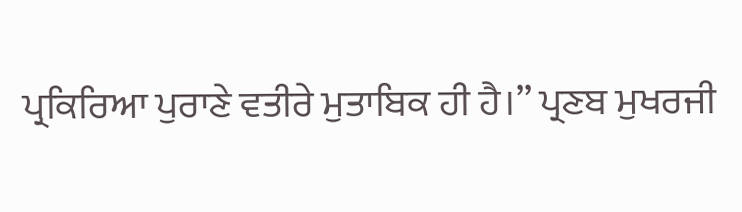ਪ੍ਰਕਿਰਿਆ ਪੁਰਾਣੇ ਵਤੀਰੇ ਮੁਤਾਬਿਕ ਹੀ ਹੈ।’’ ਪ੍ਰਣਬ ਮੁਖਰਜੀ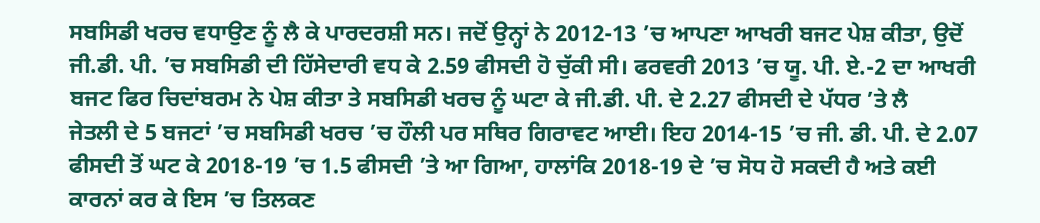ਸਬਸਿਡੀ ਖਰਚ ਵਧਾਉਣ ਨੂੰ ਲੈ ਕੇ ਪਾਰਦਰਸ਼ੀ ਸਨ। ਜਦੋਂ ਉਨ੍ਹਾਂ ਨੇ 2012-13 ’ਚ ਆਪਣਾ ਆਖਰੀ ਬਜਟ ਪੇਸ਼ ਕੀਤਾ, ਉਦੋਂ ਜੀ.ਡੀ. ਪੀ. ’ਚ ਸਬਸਿਡੀ ਦੀ ਹਿੱਸੇਦਾਰੀ ਵਧ ਕੇ 2.59 ਫੀਸਦੀ ਹੋ ਚੁੱਕੀ ਸੀ। ਫਰਵਰੀ 2013 ’ਚ ਯੂ. ਪੀ. ਏ.-2 ਦਾ ਆਖਰੀ ਬਜਟ ਫਿਰ ਚਿਦਾਂਬਰਮ ਨੇ ਪੇਸ਼ ਕੀਤਾ ਤੇ ਸਬਸਿਡੀ ਖਰਚ ਨੂੰ ਘਟਾ ਕੇ ਜੀ.ਡੀ. ਪੀ. ਦੇ 2.27 ਫੀਸਦੀ ਦੇ ਪੱਧਰ ’ਤੇ ਲੈ
ਜੇਤਲੀ ਦੇ 5 ਬਜਟਾਂ ’ਚ ਸਬਸਿਡੀ ਖਰਚ ’ਚ ਹੌਲੀ ਪਰ ਸਥਿਰ ਗਿਰਾਵਟ ਆਈ। ਇਹ 2014-15 ’ਚ ਜੀ. ਡੀ. ਪੀ. ਦੇ 2.07 ਫੀਸਦੀ ਤੋਂ ਘਟ ਕੇ 2018-19 ’ਚ 1.5 ਫੀਸਦੀ ’ਤੇ ਆ ਗਿਆ, ਹਾਲਾਂਕਿ 2018-19 ਦੇ ’ਚ ਸੋਧ ਹੋ ਸਕਦੀ ਹੈ ਅਤੇ ਕਈ ਕਾਰਨਾਂ ਕਰ ਕੇ ਇਸ ’ਚ ਤਿਲਕਣ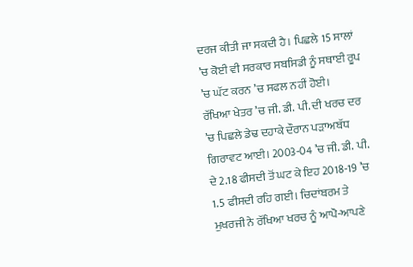ਦਰਜ ਕੀਤੀ ਜਾ ਸਕਦੀ ਹੈ। ਪਿਛਲੇ 15 ਸਾਲਾਂ ’ਚ ਕੋਈ ਵੀ ਸਰਕਾਰ ਸਬਸਿਡੀ ਨੂੰ ਸਥਾਈ ਰੂਪ ’ਚ ਘੱਟ ਕਰਨ ’ਚ ਸਫਲ ਨਹੀਂ ਹੋਈ।
ਰੱਖਿਆ ਖੇਤਰ ’ਚ ਜੀ. ਡੀ. ਪੀ. ਦੀ ਖਰਚ ਦਰ ’ਚ ਪਿਛਲੇ ਡੇਢ ਦਹਾਕੇ ਦੌਰਾਨ ਪੜਾਅਬੱਧ ਗਿਰਾਵਟ ਆਈ। 2003-04 ’ਚ ਜੀ. ਡੀ. ਪੀ. ਦੇ 2.18 ਫੀਸਦੀ ਤੋਂ ਘਟ ਕੇ ਇਹ 2018-19 ’ਚ 1.5 ਫੀਸਦੀ ਰਹਿ ਗਈ। ਚਿਦਾਂਬਰਮ ਤੇ ਮੁਖਰਜੀ ਨੇ ਰੱਖਿਆ ਖਰਚ ਨੂੰ ਆਪੋ-ਆਪਣੇ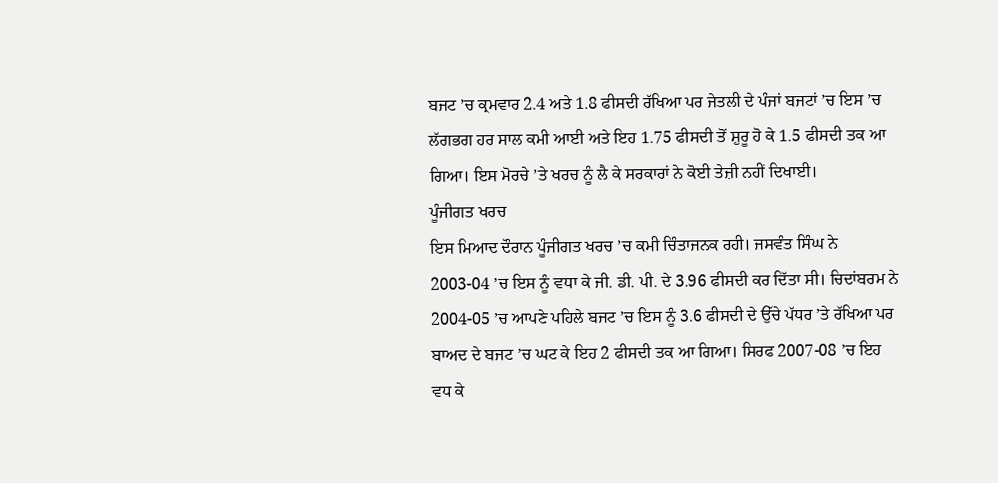ਬਜਟ ’ਚ ਕ੍ਰਮਵਾਰ 2.4 ਅਤੇ 1.8 ਫੀਸਦੀ ਰੱਖਿਆ ਪਰ ਜੇਤਲੀ ਦੇ ਪੰਜਾਂ ਬਜਟਾਂ ’ਚ ਇਸ ’ਚ ਲੱਗਭਗ ਹਰ ਸਾਲ ਕਮੀ ਆਈ ਅਤੇ ਇਹ 1.75 ਫੀਸਦੀ ਤੋਂ ਸ਼ੁਰੂ ਹੋ ਕੇ 1.5 ਫੀਸਦੀ ਤਕ ਆ ਗਿਆ। ਇਸ ਮੋਰਚੇ ’ਤੇ ਖਰਚ ਨੂੰ ਲੈ ਕੇ ਸਰਕਾਰਾਂ ਨੇ ਕੋਈ ਤੇਜ਼ੀ ਨਹੀਂ ਦਿਖਾਈ।
ਪੂੰਜੀਗਤ ਖਰਚ
ਇਸ ਮਿਆਦ ਦੌਰਾਨ ਪੂੰਜੀਗਤ ਖਰਚ ’ਚ ਕਮੀ ਚਿੰਤਾਜਨਕ ਰਹੀ। ਜਸਵੰਤ ਸਿੰਘ ਨੇ 2003-04 ’ਚ ਇਸ ਨੂੰ ਵਧਾ ਕੇ ਜੀ. ਡੀ. ਪੀ. ਦੇ 3.96 ਫੀਸਦੀ ਕਰ ਦਿੱਤਾ ਸੀ। ਚਿਦਾਂਬਰਮ ਨੇ 2004-05 ’ਚ ਆਪਣੇ ਪਹਿਲੇ ਬਜਟ ’ਚ ਇਸ ਨੂੰ 3.6 ਫੀਸਦੀ ਦੇ ਉੱਚੇ ਪੱਧਰ ’ਤੇ ਰੱਖਿਆ ਪਰ ਬਾਅਦ ਦੇ ਬਜਟ ’ਚ ਘਟ ਕੇ ਇਹ 2 ਫੀਸਦੀ ਤਕ ਆ ਗਿਆ। ਸਿਰਫ 2007-08 ’ਚ ਇਹ ਵਧ ਕੇ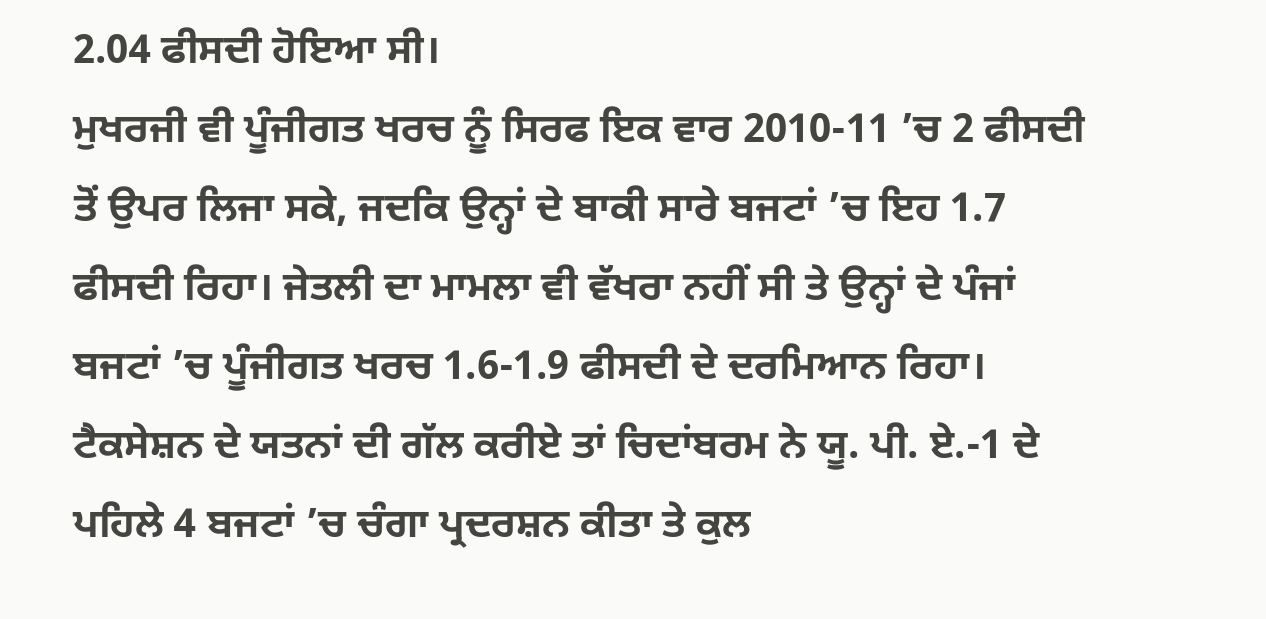2.04 ਫੀਸਦੀ ਹੋਇਆ ਸੀ।
ਮੁਖਰਜੀ ਵੀ ਪੂੰਜੀਗਤ ਖਰਚ ਨੂੰ ਸਿਰਫ ਇਕ ਵਾਰ 2010-11 ’ਚ 2 ਫੀਸਦੀ ਤੋਂ ਉਪਰ ਲਿਜਾ ਸਕੇ, ਜਦਕਿ ਉਨ੍ਹਾਂ ਦੇ ਬਾਕੀ ਸਾਰੇ ਬਜਟਾਂ ’ਚ ਇਹ 1.7 ਫੀਸਦੀ ਰਿਹਾ। ਜੇਤਲੀ ਦਾ ਮਾਮਲਾ ਵੀ ਵੱਖਰਾ ਨਹੀਂ ਸੀ ਤੇ ਉਨ੍ਹਾਂ ਦੇ ਪੰਜਾਂ ਬਜਟਾਂ ’ਚ ਪੂੰਜੀਗਤ ਖਰਚ 1.6-1.9 ਫੀਸਦੀ ਦੇ ਦਰਮਿਆਨ ਰਿਹਾ।
ਟੈਕਸੇਸ਼ਨ ਦੇ ਯਤਨਾਂ ਦੀ ਗੱਲ ਕਰੀਏ ਤਾਂ ਚਿਦਾਂਬਰਮ ਨੇ ਯੂ. ਪੀ. ਏ.-1 ਦੇ ਪਹਿਲੇ 4 ਬਜਟਾਂ ’ਚ ਚੰਗਾ ਪ੍ਰਦਰਸ਼ਨ ਕੀਤਾ ਤੇ ਕੁਲ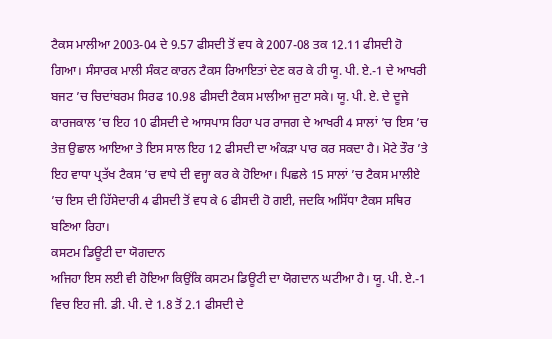ਟੈਕਸ ਮਾਲੀਆ 2003-04 ਦੇ 9.57 ਫੀਸਦੀ ਤੋਂ ਵਧ ਕੇ 2007-08 ਤਕ 12.11 ਫੀਸਦੀ ਹੋ ਗਿਆ। ਸੰਸਾਰਕ ਮਾਲੀ ਸੰਕਟ ਕਾਰਨ ਟੈਕਸ ਰਿਆਇਤਾਂ ਦੇਣ ਕਰ ਕੇ ਹੀ ਯੂ. ਪੀ. ਏ.-1 ਦੇ ਆਖਰੀ ਬਜਟ ’ਚ ਚਿਦਾਂਬਰਮ ਸਿਰਫ 10.98 ਫੀਸਦੀ ਟੈਕਸ ਮਾਲੀਆ ਜੁਟਾ ਸਕੇ। ਯੂ. ਪੀ. ਏ. ਦੇ ਦੂਜੇ ਕਾਰਜਕਾਲ ’ਚ ਇਹ 10 ਫੀਸਦੀ ਦੇ ਆਸਪਾਸ ਰਿਹਾ ਪਰ ਰਾਜਗ ਦੇ ਆਖਰੀ 4 ਸਾਲਾਂ ’ਚ ਇਸ ’ਚ ਤੇਜ਼ ਉਛਾਲ ਆਇਆ ਤੇ ਇਸ ਸਾਲ ਇਹ 12 ਫੀਸਦੀ ਦਾ ਅੰਕੜਾ ਪਾਰ ਕਰ ਸਕਦਾ ਹੈ। ਮੋਟੇ ਤੌਰ ’ਤੇ ਇਹ ਵਾਧਾ ਪ੍ਰਤੱਖ ਟੈਕਸ ’ਚ ਵਾਧੇ ਦੀ ਵਜ੍ਹਾ ਕਰ ਕੇ ਹੋਇਆ। ਪਿਛਲੇ 15 ਸਾਲਾਂ ’ਚ ਟੈਕਸ ਮਾਲੀਏ ’ਚ ਇਸ ਦੀ ਹਿੱਸੇਦਾਰੀ 4 ਫੀਸਦੀ ਤੋਂ ਵਧ ਕੇ 6 ਫੀਸਦੀ ਹੋ ਗਈ, ਜਦਕਿ ਅਸਿੱਧਾ ਟੈਕਸ ਸਥਿਰ ਬਣਿਆ ਰਿਹਾ।
ਕਸਟਮ ਡਿਊਟੀ ਦਾ ਯੋਗਦਾਨ
ਅਜਿਹਾ ਇਸ ਲਈ ਵੀ ਹੋਇਆ ਕਿਉਂਕਿ ਕਸਟਮ ਡਿਊਟੀ ਦਾ ਯੋਗਦਾਨ ਘਟੀਆ ਹੈ। ਯੂ. ਪੀ. ਏ.-1 ਵਿਚ ਇਹ ਜੀ. ਡੀ. ਪੀ. ਦੇ 1.8 ਤੋਂ 2.1 ਫੀਸਦੀ ਦੇ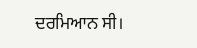ਦਰਮਿਆਨ ਸੀ।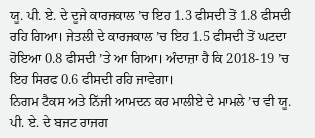ਯੂ. ਪੀ. ਏ. ਦੇ ਦੂਜੇ ਕਾਰਜਕਾਲ ’ਚ ਇਹ 1.3 ਫੀਸਦੀ ਤੋਂ 1.8 ਫੀਸਦੀ ਰਹਿ ਗਿਆ। ਜੇਤਲੀ ਦੇ ਕਾਰਜਕਾਲ ’ਚ ਇਹ 1.5 ਫੀਸਦੀ ਤੋਂ ਘਟਦਾ ਹੋਇਆ 0.8 ਫੀਸਦੀ ’ਤੇ ਆ ਗਿਆ। ਅੰਦਾਜ਼ਾ ਹੈ ਕਿ 2018-19 ’ਚ ਇਹ ਸਿਰਫ 0.6 ਫੀਸਦੀ ਰਹਿ ਜਾਵੇਗਾ।
ਨਿਗਮ ਟੈਕਸ ਅਤੇ ਨਿੱਜੀ ਆਮਦਨ ਕਰ ਮਾਲੀਏ ਦੇ ਮਾਮਲੇ ’ਚ ਵੀ ਯੂ. ਪੀ. ਏ. ਦੇ ਬਜਟ ਰਾਜਗ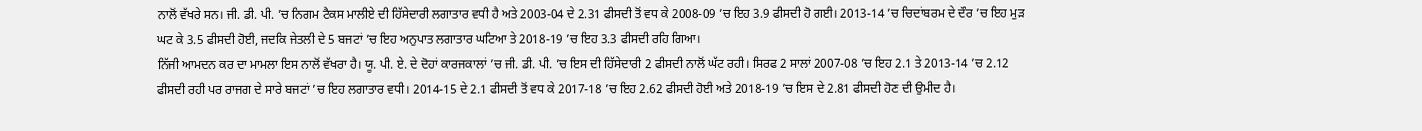ਨਾਲੋਂ ਵੱਖਰੇ ਸਨ। ਜੀ. ਡੀ. ਪੀ. ’ਚ ਨਿਗਮ ਟੈਕਸ ਮਾਲੀਏ ਦੀ ਹਿੱਸੇਦਾਰੀ ਲਗਾਤਾਰ ਵਧੀ ਹੈ ਅਤੇ 2003-04 ਦੇ 2.31 ਫੀਸਦੀ ਤੋਂ ਵਧ ਕੇ 2008-09 ’ਚ ਇਹ 3.9 ਫੀਸਦੀ ਹੋ ਗਈ। 2013-14 ’ਚ ਚਿਦਾਂਬਰਮ ਦੇ ਦੌਰ ’ਚ ਇਹ ਮੁੜ ਘਟ ਕੇ 3.5 ਫੀਸਦੀ ਹੋਈ, ਜਦਕਿ ਜੇਤਲੀ ਦੇ 5 ਬਜਟਾਂ ’ਚ ਇਹ ਅਨੁਪਾਤ ਲਗਾਤਾਰ ਘਟਿਆ ਤੇ 2018-19 ’ਚ ਇਹ 3.3 ਫੀਸਦੀ ਰਹਿ ਗਿਆ।
ਨਿੱਜੀ ਆਮਦਨ ਕਰ ਦਾ ਮਾਮਲਾ ਇਸ ਨਾਲੋਂ ਵੱਖਰਾ ਹੈ। ਯੂ. ਪੀ. ਏ. ਦੇ ਦੋਹਾਂ ਕਾਰਜਕਾਲਾਂ ’ਚ ਜੀ. ਡੀ. ਪੀ. ’ਚ ਇਸ ਦੀ ਹਿੱਸੇਦਾਰੀ 2 ਫੀਸਦੀ ਨਾਲੋਂ ਘੱਟ ਰਹੀ। ਸਿਰਫ 2 ਸਾਲਾਂ 2007-08 ’ਚ ਇਹ 2.1 ਤੇ 2013-14 ’ਚ 2.12 ਫੀਸਦੀ ਰਹੀ ਪਰ ਰਾਜਗ ਦੇ ਸਾਰੇ ਬਜਟਾਂ ’ਚ ਇਹ ਲਗਾਤਾਰ ਵਧੀ। 2014-15 ਦੇ 2.1 ਫੀਸਦੀ ਤੋਂ ਵਧ ਕੇ 2017-18 ’ਚ ਇਹ 2.62 ਫੀਸਦੀ ਹੋਈ ਅਤੇ 2018-19 ’ਚ ਇਸ ਦੇ 2.81 ਫੀਸਦੀ ਹੋਣ ਦੀ ਉਮੀਦ ਹੈ।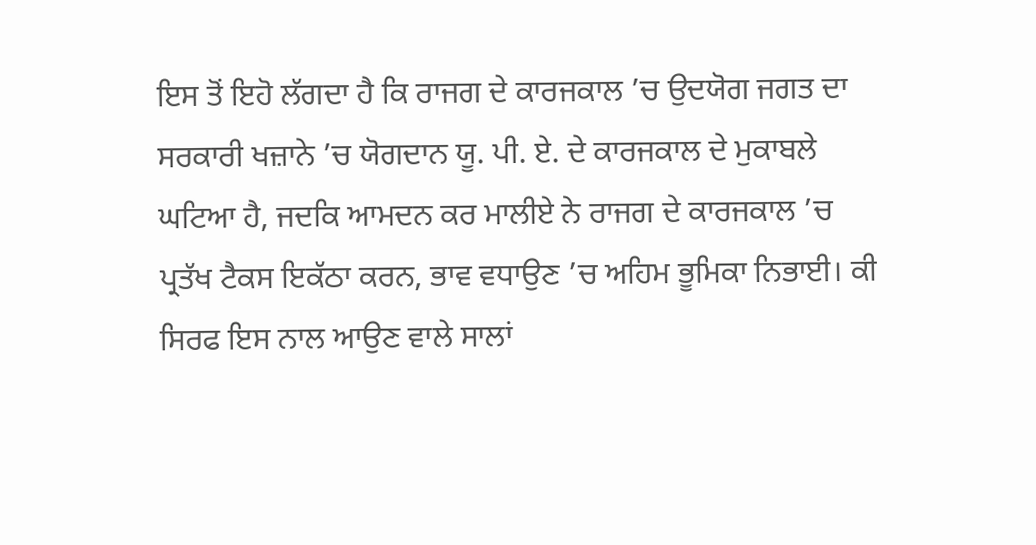ਇਸ ਤੋਂ ਇਹੋ ਲੱਗਦਾ ਹੈ ਕਿ ਰਾਜਗ ਦੇ ਕਾਰਜਕਾਲ ’ਚ ਉਦਯੋਗ ਜਗਤ ਦਾ ਸਰਕਾਰੀ ਖਜ਼ਾਨੇ ’ਚ ਯੋਗਦਾਨ ਯੂ. ਪੀ. ਏ. ਦੇ ਕਾਰਜਕਾਲ ਦੇ ਮੁਕਾਬਲੇ ਘਟਿਆ ਹੈ, ਜਦਕਿ ਆਮਦਨ ਕਰ ਮਾਲੀਏ ਨੇ ਰਾਜਗ ਦੇ ਕਾਰਜਕਾਲ ’ਚ ਪ੍ਰਤੱਖ ਟੈਕਸ ਇਕੱਠਾ ਕਰਨ, ਭਾਵ ਵਧਾਉਣ ’ਚ ਅਹਿਮ ਭੂਮਿਕਾ ਨਿਭਾਈ। ਕੀ ਸਿਰਫ ਇਸ ਨਾਲ ਆਉਣ ਵਾਲੇ ਸਾਲਾਂ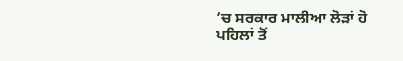’ਚ ਸਰਕਾਰ ਮਾਲੀਆ ਲੋੜਾਂ ਹੋ
ਪਹਿਲਾਂ ਤੋਂ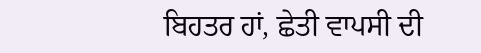ਬਿਹਤਰ ਹਾਂ, ਛੇਤੀ ਵਾਪਸੀ ਦੀ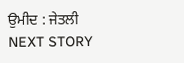ਉਮੀਦ : ਜੇਤਲੀ
NEXT STORY